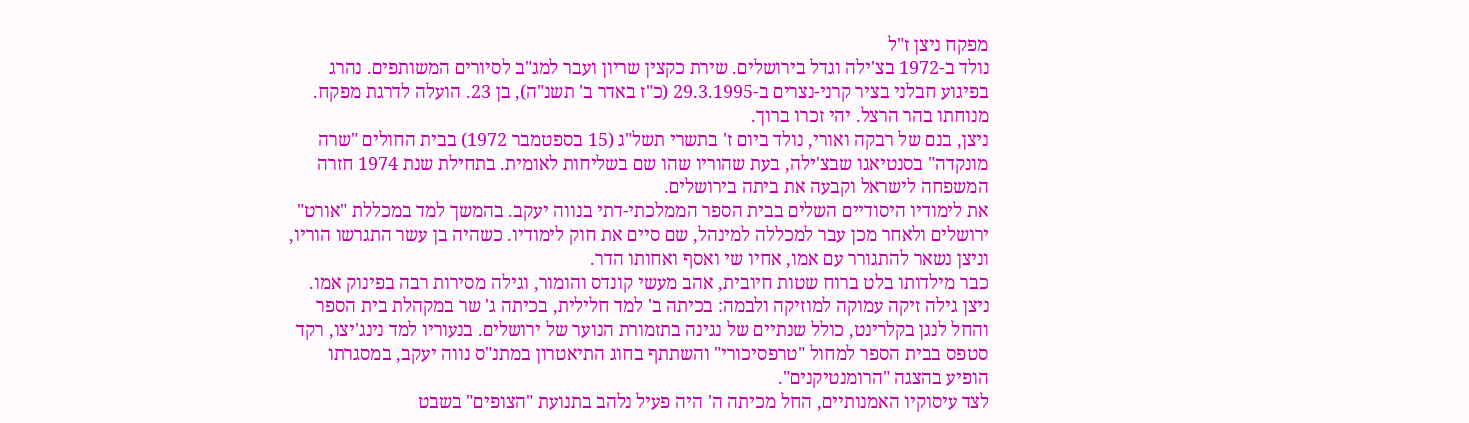מפקח ניצן ז"ל
נולד ב-1972 בצ'ילה וגדל בירושלים. שירת כקצין שריון ועבר למג"ב לסיורים המשותפים. נהרג בפיגוע חבלני בציר קרני-נצרים ב-29.3.1995 (כ"ז באדר ב' תשנ"ה), בן 23. הועלה לדרגת מפקח. מנוחתו בהר הרצל. יהי זכרו ברוך.
ניצן, בנם של רבקה ואורי, נולד ביום ז' בתשרי תשל"ג (15 בספטמבר 1972) בבית החולים "שרה מונקדה" בסנטיאגו שבצ'ילה, בעת שהוריו שהו שם בשליחות לאומית. בתחילת שנת 1974 חזרה המשפחה לישראל וקבעה את ביתה בירושלים.
את לימודיו היסודיים השלים בבית הספר הממלכתי-דתי בנווה יעקב. בהמשך למד במכללת "אורט" ירושלים ולאחר מכן עבר למכללה למינהל, שם סיים את חוק לימודיו. כשהיה בן עשר התגרשו הוריו, וניצן נשאר להתגורר עם אמו, אחיו שי ואסף ואחותו הדר.
כבר מילדותו בלט ברוח שטות חיובית, אהב מעשי קונדס והומור, וגילה מסירות רבה בפינוק אמו. ניצן גילה זיקה עמוקה למוזיקה ולבמה: בכיתה ב' למד חלילית, בכיתה ג' שר במקהלת בית הספר והחל לנגן בקלרינט, כולל שנתיים של נגינה בתזמורת הנוער של ירושלים. בנעוריו למד נינג'יצו, רקד סטפס בבית הספר למחול "טרפסיכורי" והשתתף בחוג התיאטרון במתנ"ס נווה יעקב, במסגרתו הופיע בהצגה "הרומנטיקנים".
לצד עיסוקיו האמנותיים, החל מכיתה ה' היה פעיל נלהב בתנועת "הצופים" בשבט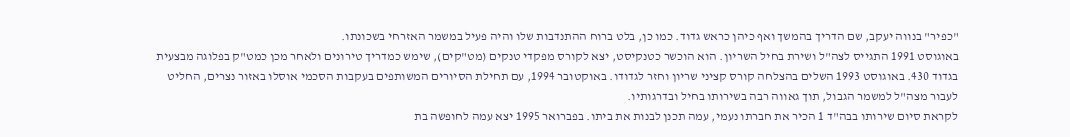"כפיר" בנווה יעקב, שם הדריך בהמשך ואף כיהן כראש גדוד. כמו כן, בלט ברוח ההתנדבות שלו והיה פעיל במשמר האזרחי בשכונתו.
באוגוסט 1991 התגייס לצה"ל ושירת בחיל השריון. הוא הוכשר כטנקיסט, יצא לקורס מפקדי טנקים (מט"קים), שימש כמדריך טירונים ולאחר מכן כמט"ק בפלוגה מבצעית בגדוד 430. באוגוסט 1993 השלים בהצלחה קורס קציני שריון וחזר לגדודו. באוקטובר 1994, עם תחילת הסיורים המשותפים בעקבות הסכמי אוסלו באזור נצרים, החליט לעבור מצה"ל למשמר הגבול, תוך גאווה רבה בשירותו בחיל ובדרגותיו.
לקראת סיום שירותו בבה"ד 1 הכיר את חברתו נעמי, עמה תכנן לבנות את ביתו. בפברואר 1995 יצא עמה לחופשה בת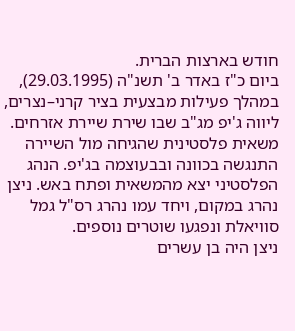חודש בארצות הברית.
ביום כ"ז באדר ב' תשנ"ה (29.03.1995), במהלך פעילות מבצעית בציר קרני–נצרים, ליווה ג'יפ מג"ב שבו שירת שיירת אזרחים. משאית פלסטינית שהגיחה מול השיירה התנגשה בכוונה ובבעוצמה בג'יפ. הנהג הפלסטיני יצא מהמשאית ופתח באש. ניצן נהרג במקום, ויחד עמו נהרג רס"ל גמל סוויאלת ונפגעו שוטרים נוספים.
ניצן היה בן עשרים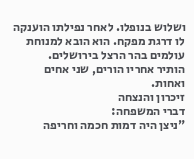ושלוש בנופלו. לאחר נפילתו הוענקה לו דרגת מפקח. הוא הובא למנוחת עולמים בהר הרצל בירושלים.
הותיר אחריו הורים, שני אחים ואחות.
זיכרון והנצחה
דברי המשפחה:
"ניצן היה דמות חכמה וחריפה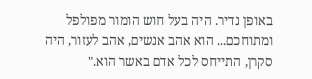באופן נדיר. היה בעל חוש הומור מפולפל ומתוחכם... הוא אהב אנשים, אהב לעזור, היה סקרן, התייחס לכל אדם באשר הוא."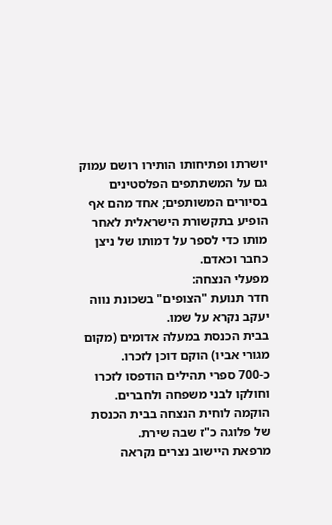יושרתו ופתיחותו הותירו רושם עמוק גם על המשתתפים הפלסטינים בסיורים המשותפים; אחד מהם אף הופיע בתקשורת הישראלית לאחר מותו כדי לספר על דמותו של ניצן כחבר וכאדם.
מפעלי הנצחה:
חדר תנועת "הצופים" בשכונת נווה יעקב נקרא על שמו.
בבית הכנסת במעלה אדומים (מקום מגורי אביו) הוקם דוכן לזכרו.
כ-700 ספרי תהילים הודפסו לזכרו וחולקו לבני משפחה ולחברים.
הוקמה לוחית הנצחה בבית הכנסת של פלוגה כ"ז שבה שירת.
מרפאת היישוב נצרים נקראה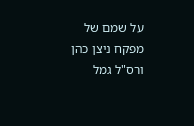על שמם של מפקח ניצן כהן ורס"ל גמל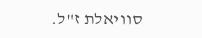סוויאלת ז"ל.